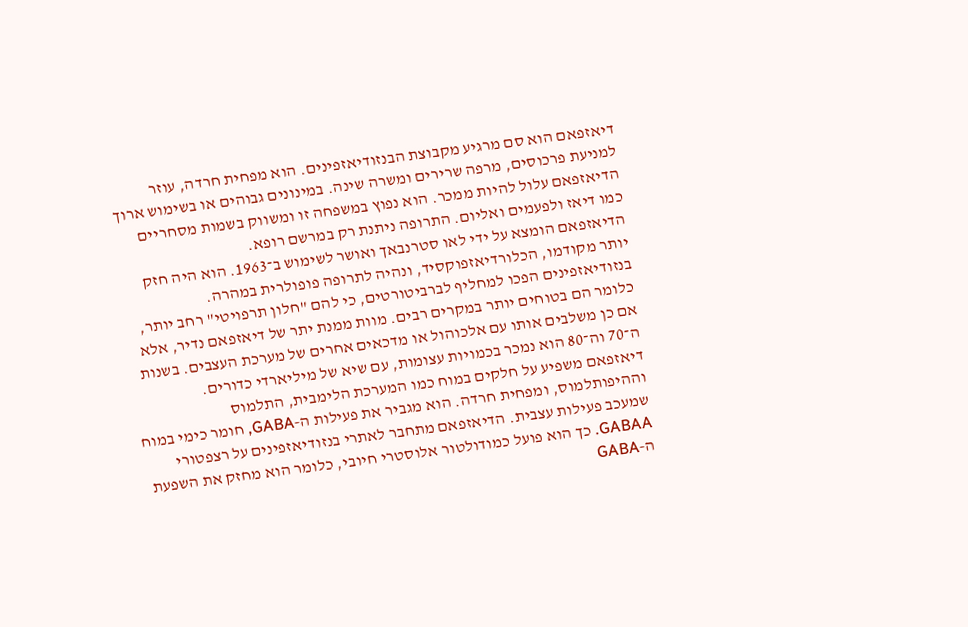דיאזפאם הוא סם מרגיע מקבוצת הבנזודיאזפינים. הוא מפחית חרדה, עוזר למניעת פרכוסים, מרפה שרירים ומשרה שינה. במינונים גבוהים או בשימוש ארוך הדיאזפאם עלול להיות ממכר. הוא נפוץ במשפחה זו ומשווק בשמות מסחריים כמו דיאז ולפעמים ואליום. התרופה ניתנת רק במרשם רופא.
הדיאזפאם הומצא על ידי לאו סטרנבאך ואושר לשימוש ב־1963. הוא היה חזק יותר מקודמו, הכלורדיאזפוקסיד, ונהיה לתרופה פופולרית במהרה. בנזודיאזפינים הפכו למחליף לברביטורטים, כי להם "חלון תרפויטי" רחב יותר, כלומר הם בטוחים יותר במקרים רבים. מוות ממנת יתר של דיאזפאם נדיר, אלא אם כן משלבים אותו עם אלכוהול או מדכאים אחרים של מערכת העצבים. בשנות ה־70 וה־80 הוא נמכר בכמויות עצומות, עם שיא של מיליארדי כדורים.
דיאזפאם משפיע על חלקים במוח כמו המערכת הלימבית, התלמוס וההיפותלמוס, ומפחית חרדה. הוא מגביר את פעילות ה‑GABA, חומר כימי במוח שמעכב פעילות עצבית. הדיאזפאם מתחבר לאתרי בנזודיאזפינים על רצפטורי GABAA. כך הוא פועל כמודולטור אלוסטרי חיובי, כלומר הוא מחזק את השפעת ה‑GABA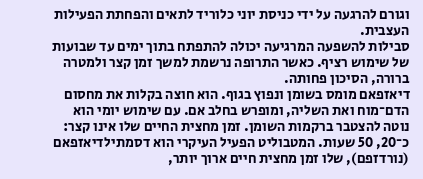וגורם להרגעה על ידי כניסת יוני כלוריד לתאים והפחתת הפעילות העצבית.
סבילות להשפעה המרגיעה יכולה להתפתח בתוך ימים עד שבועות של שימוש רציף. כאשר התרופה נרשמת למשך זמן קצר ולמטרה ברורה, הסיכון פחותה.
דיאזפאם מומס בשומן ונפוץ בגוף. הוא חוצה בקלות את מחסום הדם־מוח ואת השליה, ומופרש בחלב אם. עם שימוש יומי הוא נוטה להצטבר ברקמות השומן. זמן מחצית החיים שלו אינו קצר: כ־20, 50 שעות. המטבוליט הפעיל העיקרי הוא דסמתילדיאזפאם (נורדזפם), שלו זמן מחצית חיים ארוך יותר,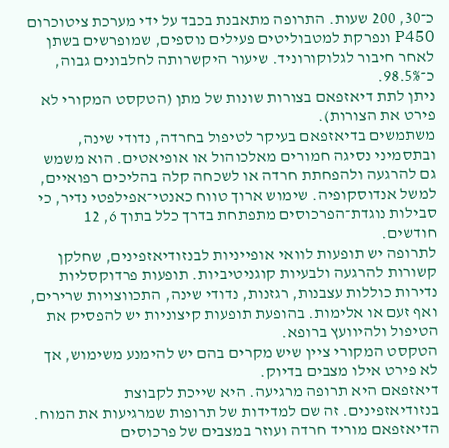כ־30, 200 שעות. התרופה מתאבנת בכבד על ידי מערכת ציטוכרום P450 ונפרקת למטבוליטים פעילים נוספים, שמופרשים בשתן לאחר חיבור לגלוקורוניד. שיעור היקשרותה לחלבונים גבוה, כ־98.5%.
ניתן לתת דיאזפאם בצורות שונות של מתן (הטקסט המקורי לא פירט את הצורות).
משתמשים בדיאזפאם בעיקר לטיפול בחרדה, נדודי שינה, ובתסמיני נסיגה חמורים מאלכוהול או אופיאטים. הוא משמש גם להרגעה ולהפחתת חרדה או לשכחה קלה בהליכים רפואיים, למשל אנדוסקופיה. שימוש ארוך טווח כאנטי־אפילפטי נדיר, כי סבילות נוגדת־הפרכוסים מתפתחת בדרך כלל בתוך 6, 12 חודשים.
לתרופה יש תופעות לוואי אופייניות לבנזודיאזפינים, שחלקן קשורות להרגעה ולבעיות קוגניטיביות. תופעות פרדוקסליות נדירות כוללות עצבנות, רגזנות, נדודי שינה, התכווצויות שרירים, ואף זעם או אלימות. בהופעת תופעות קיצוניות יש להפסיק את הטיפול ולהיוועץ ברופא.
הטקסט המקורי ציין שיש מקרים בהם יש להימנע משימוש, אך לא פירט אילו מצבים בדיוק.
דיאזפאם היא תרופה מרגיעה. היא שייכת לקבוצת בנזודיאזפינים. זה שם למדידות של תרופות שמרגיעות את המוח. הדיאזפאם מוריד חרדה ועוזר במצבים של פרכוסים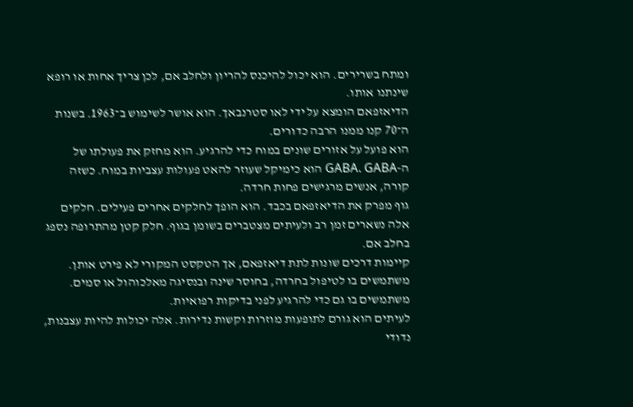ומתח בשרירים. הוא יכול להיכנס להריון ולחלב אם, לכן צריך אחות או רופא שינתנו אותו.
הדיאזפאם הומצא על ידי לאו סטרנבאך. הוא אושר לשימוש ב־1963. בשנות ה־70 קנו ממנו הרבה כדורים.
הוא פועל על אזורים שונים במוח כדי להרגיע. הוא מחזק את פעולתו של ה‑GABA. GABA הוא כימיקל שעוזר להאט פעולות עצביות במוח. כשזה קורה, אנשים מרגישים פחות חרדה.
גוף מפרק את הדיאזפאם בכבד. הוא הופך לחלקים אחרים פעילים. חלקים אלה נשארים זמן רב ולעיתים מצטברים בשומן בגוף. חלק קטן מהתרופה נספג בחלב אם.
קיימות דרכים שונות לתת דיאזפאם, אך הטקסט המקורי לא פירט אותן.
משתמשים בו לטיפול בחרדה, בחוסר שינה ובנסיגה מאלכוהול או סמים. משתמשים בו גם כדי להרגיע לפני בדיקות רפואיות.
לעיתים הוא גורם לתופעות מוזרות וקשות נדירות. אלה יכולות להיות עצבנות, נדודי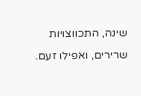שינה, התכווצויות שרירים, ואפילו זעם.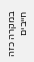במקרה כזה חייבים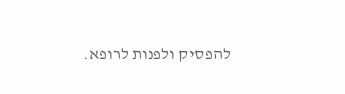להפסיק ולפנות לרופא.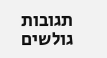תגובות גולשים